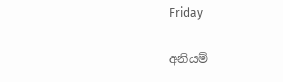Friday

අනියම්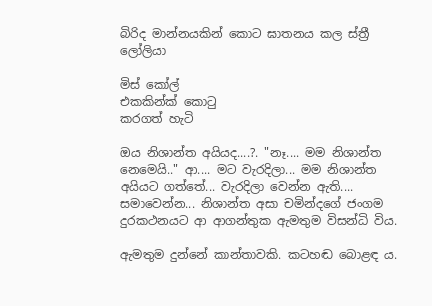බිරිද මාන්නයකින් කොට ඝාතනය කල ස්ත්‍රී ලෝලියා

මිස් කෝල්
එකකින්ක් කොටු
කරගත් හැටි

ඔය නිශාන්ත අයියද....?. "නෑ.... මම නිශාන්ත නෙමෙයි.." ආ.... මට වැරදිලා... මම නිශාන්ත අයියට ගත්තේ... වැරදිලා වෙන්න ඇති.... සමාවෙන්න... නිශාන්ත අසා චමින්දගේ ජංගම දුරකථනයට ආ ආගන්තුක ඇමතුම විසන්ධි විය.

ඇමතුම දුන්නේ කාන්තාවකි. කටහඬ බොළඳ ය.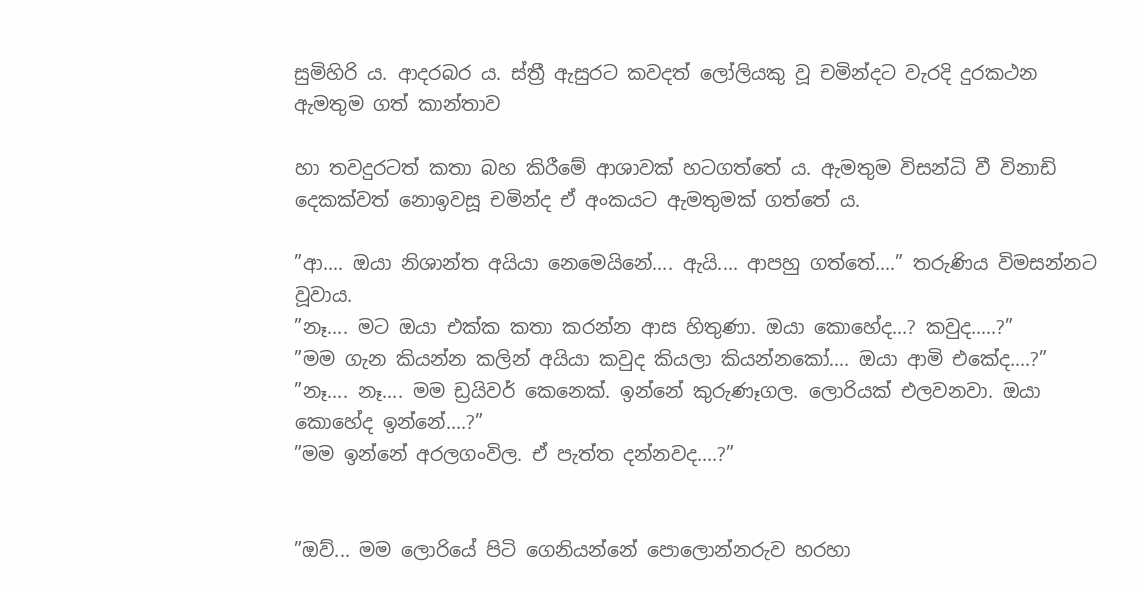සුමිහිරි ය. ආදරබර ය. ස්ත්‍රී ඇසුරට කවදත් ලෝලියකු වූ චමින්දට වැරදි දුරකථන ඇමතුම ගත් කාන්තාව

හා තවදුරටත් කතා බහ කිරීමේ ආශාවක් හටගත්තේ ය. ඇමතුම විසන්ධි වී විනාඩි දෙකක්වත් නොඉවසූ චමින්ද ඒ අංකයට ඇමතුමක් ගත්තේ ය.

”ආ.... ඔයා නිශාන්ත අයියා නෙමෙයිනේ.... ඇයි.... ආපහු ගත්තේ....” තරුණිය විමසන්නට වූවාය.
”නෑ.... මට ඔයා එක්ක කතා කරන්න ආස හිතුණා. ඔයා කොහේද...? කවුද.....?”
”මම ගැන කියන්න කලින් අයියා කවුද කියලා කියන්නකෝ.... ඔයා ආමි එකේද....?”
”නෑ.... නෑ.... මම ඩ්‍රයිවර් කෙනෙක්. ඉන්නේ කුරුණෑගල. ලොරියක් එලවනවා. ඔයා කොහේද ඉන්නේ....?”
”මම ඉන්නේ අරලගංවිල. ඒ පැත්ත දන්නවද....?”


”ඔව්... මම ලොරියේ පිටි ගෙනියන්නේ පොලොන්නරුව හරහා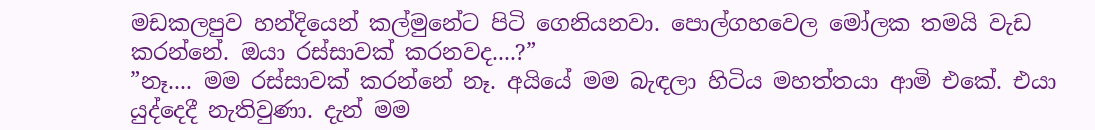මඩකලපුව හන්දියෙන් කල්මුනේට පිටි ගෙනියනවා. පොල්ගහවෙල මෝලක තමයි වැඩ කරන්නේ. ඔයා රස්සාවක් කරනවද....?”
”නෑ.... මම රස්සාවක් කරන්නේ නෑ. අයියේ මම බැඳලා හිටිය මහත්තයා ආමි එකේ. එයා යුද්දෙදී නැතිවුණා. දැන් මම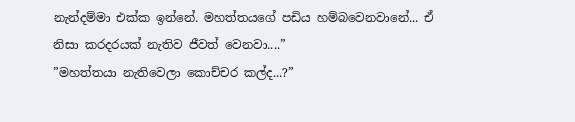නැන්දම්මා එක්ක ඉන්නේ. මහත්තයගේ පඩිය හම්බවෙනවානේ... ඒ නිසා කරදරයක් නැතිව ජීවත් වෙනවා....”
”මහත්තයා නැතිවෙලා කොච්චර කල්ද...?”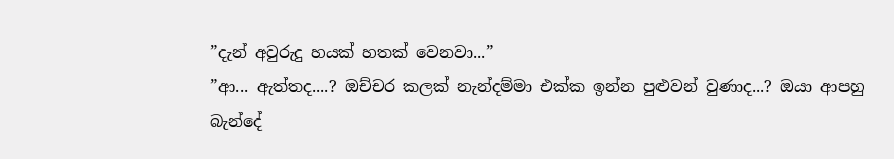”දැන් අවුරුදු හයක් හතක් වෙනවා...”
”ආ... ඇත්තද....? ඔච්චර කලක් නැන්දම්මා එක්ක ඉන්න පුළුවන් වුණාද...? ඔයා ආපහු බැන්දේ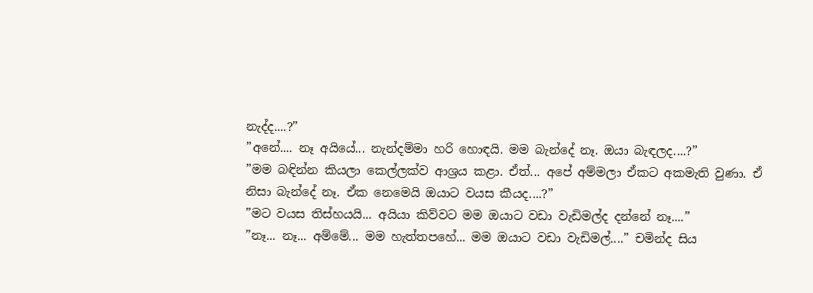නැද්ද....?”
”අනේ.... නෑ අයියේ... නැන්දම්මා හරි හොඳයි. මම බැන්දේ නෑ. ඔයා බැඳලද....?”
”මම බඳින්න කියලා කෙල්ලක්ව ආශ්‍රය කළා. ඒත්... අපේ අම්මලා ඒකට අකමැති වුණා. ඒ නිසා බැන්දේ නෑ. ඒක නෙමෙයි ඔයාට වයස කීයද....?”
”මට වයස තිස්හයයි... අයියා කිව්වට මම ඔයාට වඩා වැඩිමල්ද දන්නේ නෑ....”
”නෑ... නෑ... අම්මේ... මම හැත්තපහේ... මම ඔයාට වඩා වැඩිමල්....” චමින්ද සිය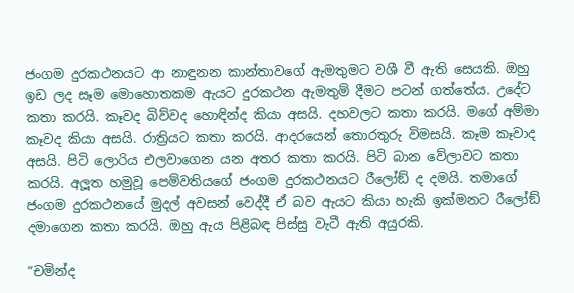ජංගම දුරකථනයට ආ නාඳුනන කාන්තාවගේ ඇමතුමට වශී වී ඇති සෙයකි. ඔහු ඉඩ ලද සෑම මොහොතකම ඇයට දුරකථන ඇමතුම් දීමට පටන් ගත්තේය. උදේට කතා කරයි. කෑවද බිව්වද හොඳින්ද කියා අසයි. දහවලට කතා කරයි. මගේ අම්මා කෑවද කියා අසයි. රාත්‍රියට කතා කරයි. ආදරයෙන් තොරතුරු විමසයි. කෑම කෑවාද අසයි. පිටි ලොරිය එලවාගෙන යන අතර කතා කරයි. පිටි බාන වේලාවට කතා කරයි. අලූ‍ත හමුවූ පෙම්වතියගේ ජංගම දුරකථනයට රීලෝඞ් ද දමයි. තමාගේ ජංගම දුරකථනයේ මුදල් අවසන් වෙද්දී ඒ බව ඇයට කියා හැකි ඉක්මනට රීලෝඞ් දමාගෙන කතා කරයි. ඔහු ඇය පිළිබඳ පිස්සු වැටී ඇති අයුරකි.

”චමින්ද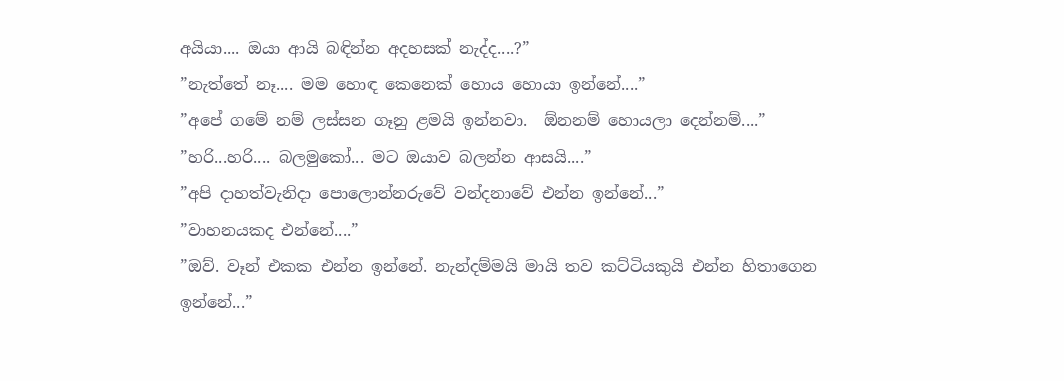අයියා.... ඔයා ආයි බඳින්න අදහසක් නැද්ද....?”
”නැත්තේ නෑ.... මම හොඳ කෙනෙක් හොය හොයා ඉන්නේ....”
”අපේ ගමේ නම් ලස්සන ගෑනු ළමයි ඉන්නවා.  ඕනනම් හොයලා දෙන්නම්....”
”හරි...හරි.... බලමුකෝ... මට ඔයාව බලන්න ආසයි....”
”අපි දාහත්වැනිදා පොලොන්නරුවේ වන්දනාවේ එන්න ඉන්නේ...”
”වාහනයකද එන්නේ....”
”ඔව්. වෑන් එකක එන්න ඉන්නේ. නැන්දම්මයි මායි තව කට්ටියකුයි එන්න හිතාගෙන ඉන්නේ...”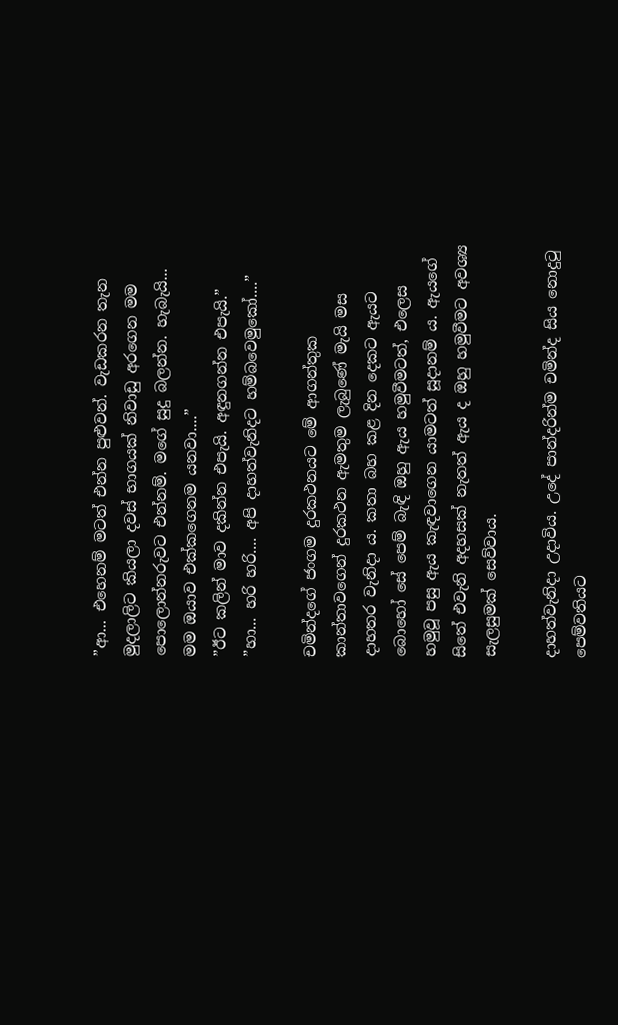”ආ... එහෙනම් මටත් එන්න පුළුවන්. වැඩකරන තැන මුදලාලිට කියලා දවස් භාගයක් නිවාඩු අරගෙන මම පොලොන්නරුවට එන්නම්. මගේ සුදු බලන්න. හැබැයි... මම ඔයාව එක්කගෙනම යනවා....”
”ඊට කලින් මාව දකින්න එපැයි. අඳුනගන්න එපැයි.”
”හා... හරි හරි.... අපි දාහත්වැනිදට හම්බවෙමුකෝ....”

චමින්දගේ ජංගම දුරකථනයට මේ ආගන්තුක කාන්තාවගෙන් දුරකථන ඇමතුම ලැබුණේ මැයි මස දාහතර වැනිදා ය. කතා බහ කළ දින දෙකට ඇයට බොහෝ සේ පෙම් බැඳි ඔහු ඇය හමුවීමටත්, එලෙස හමුවූ පසු ඇය කැඳවාගෙන යාමටත් සූදානම් ය. ඇයගේ සිතේ එවැනි අදහසක් නැතත් ඇය ද ඔහු හමුවීමට අවශ්‍ය සැලසුමක් සෙව්වාය.

දාහත්වැනිදා උදාවිය. උදේ පාන්දරින්ම චමින්ද සිය නොදුටු පෙම්වතියට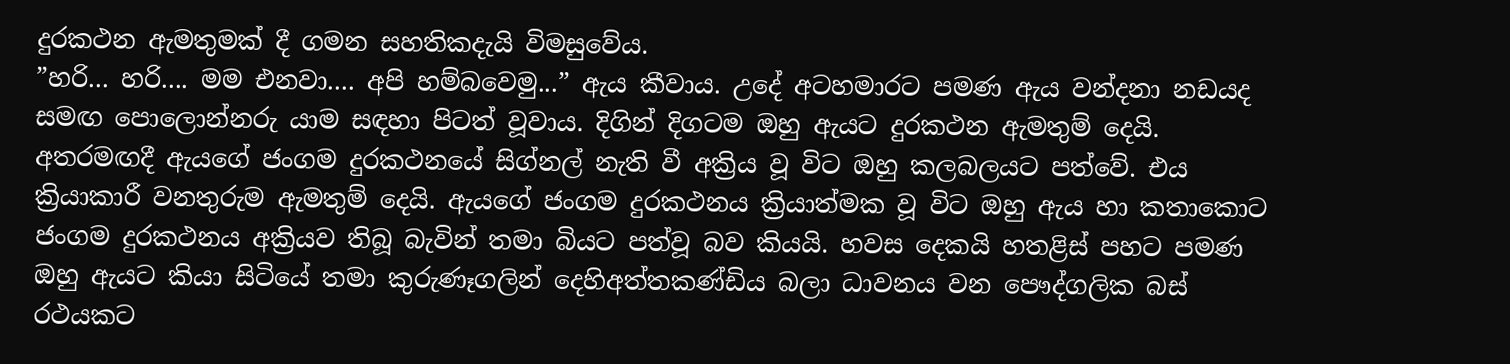දුරකථන ඇමතුමක් දී ගමන සහතිකදැයි විමසුවේය.
”හරි... හරි.... මම එනවා.... අපි හම්බවෙමු...” ඇය කීවාය. උදේ අටහමාරට පමණ ඇය වන්දනා නඩයද සමඟ පොලොන්නරු යාම සඳහා පිටත් වූවාය. දිගින් දිගටම ඔහු ඇයට දුරකථන ඇමතුම් දෙයි. අතරමඟදී ඇයගේ ජංගම දුරකථනයේ සිග්නල් නැති වී අක්‍රිය වූ විට ඔහු කලබලයට පත්වේ. එය ක්‍රියාකාරී වනතුරුම ඇමතුම් දෙයි. ඇයගේ ජංගම දුරකථනය ක්‍රියාත්මක වූ විට ඔහු ඇය හා කතාකොට ජංගම දුරකථනය අක්‍රියව තිබූ බැවින් තමා බියට පත්වූ බව කියයි. හවස දෙකයි හතළිස් පහට පමණ ඔහු ඇයට කියා සිටියේ තමා කුරුණෑගලින් දෙහිඅත්තකණ්ඩිය බලා ධාවනය වන පෞද්ගලික බස් රථයකට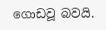ගොඩවූ බවයි.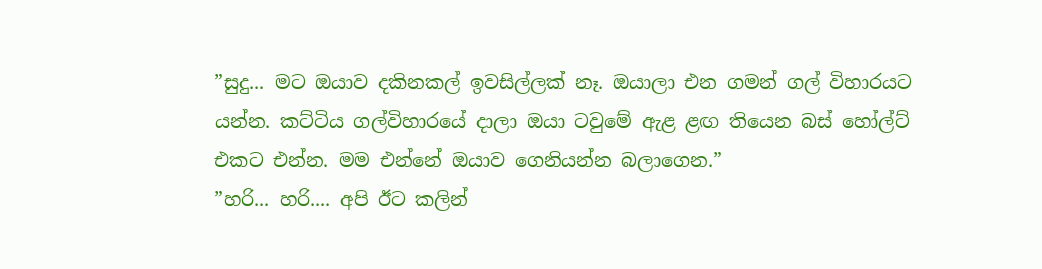”සුදු... මට ඔයාව දකිනකල් ඉවසිල්ලක් නෑ. ඔයාලා එන ගමන් ගල් විහාරයට යන්න. කට්ටිය ගල්විහාරයේ දාලා ඔයා ටවුමේ ඇළ ළඟ තියෙන බස් හෝල්ට් එකට එන්න. මම එන්නේ ඔයාව ගෙනියන්න බලාගෙන.”
”හරි... හරි.... අපි ඊට කලින්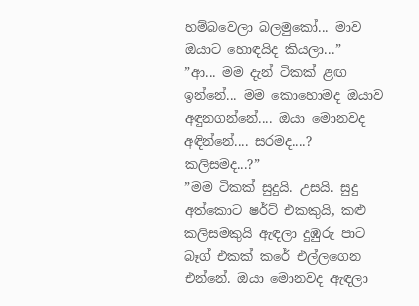හම්බවෙලා බලමුකෝ... මාව ඔයාට හොඳයිද කියලා...”
”ආ... මම දැන් ටිකක් ළඟ ඉන්නේ... මම කොහොමද ඔයාව අඳුනගන්නේ.... ඔයා මොනවද අඳින්නේ.... සරමද....? කලිසමද...?”
”මම ටිකක් සුදුයි. උසයි. සුදු අත්කොට ෂර්ට් එකකුයි, කළු කලිසමකුයි ඇඳලා දුඹුරු පාට බෑග් එකක් කරේ එල්ලගෙන එන්නේ. ඔයා මොනවද ඇඳලා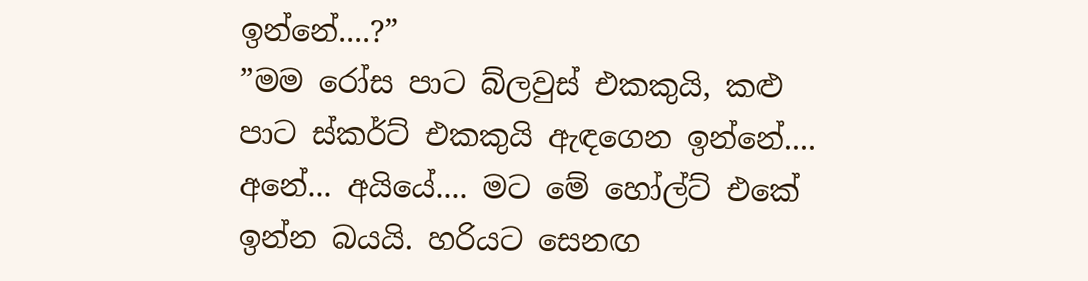ඉන්නේ....?”
”මම රෝස පාට බ්ලවුස් එකකුයි, කළු පාට ස්කර්ට් එකකුයි ඇඳගෙන ඉන්නේ.... අනේ... අයියේ.... මට මේ හෝල්ට් එකේ ඉන්න බයයි. හරියට සෙනඟ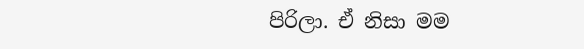පිරිලා. ඒ නිසා මම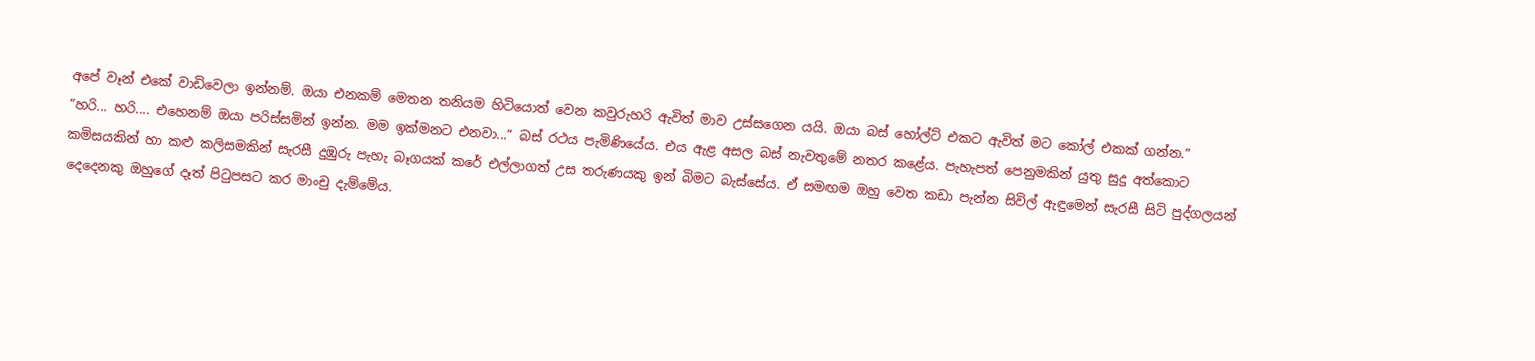අපේ වෑන් එකේ වාඩිවෙලා ඉන්නම්. ඔයා එනකම් මෙතන තනියම හිටියොත් වෙන කවුරුහරි ඇවිත් මාව උස්සගෙන යයි. ඔයා බස් හෝල්ට් එකට ඇවිත් මට කෝල් එකක් ගන්න.”
”හරි... හරි.... එහෙනම් ඔයා පරිස්සමින් ඉන්න. මම ඉක්මනට එනවා...” බස් රථය පැමිණියේය. එය ඇළ අසල බස් නැවතුමේ නතර කළේය. පැහැපත් පෙනුමකින් යුතු සුදු අත්කොට කමිසයකින් හා කළු කලිසමකින් සැරසී දුඹුරු පැහැ බෑගයක් කරේ එල්ලාගත් උස තරුණයකු ඉන් බිමට බැස්සේය. ඒ සමඟම ඔහු වෙත කඩා පැන්න සිවිල් ඇඳුමෙන් සැරසී සිටි පුද්ගලයන් දෙදෙනකු ඔහුගේ දෑත් පිටුපසට කර මාංචු දැම්මේය.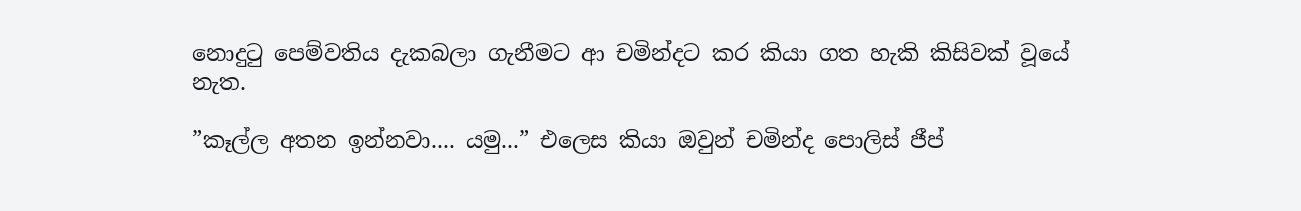නොදුටු පෙම්වතිය දැකබලා ගැනීමට ආ චමින්දට කර කියා ගත හැකි කිසිවක් වූයේ නැත.

”කෑල්ල අතන ඉන්නවා.... යමු...” එලෙස කියා ඔවුන් චමින්ද පොලිස් ජීප්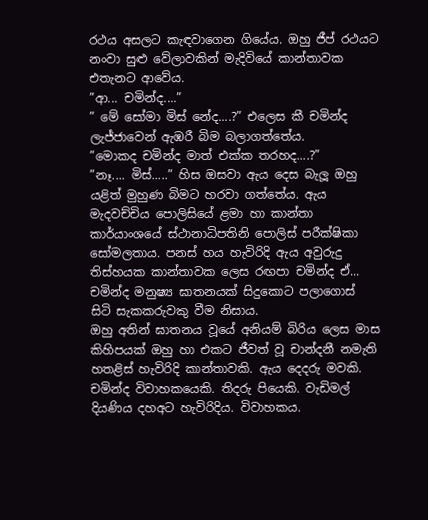රථය අසලට කැඳවාගෙන ගියේය. ඔහු ජීප් රථයට නංවා සුළු වේලාවකින් මැදිවියේ කාන්තාවක එතැනට ආවේය.
”ආ... චමින්ද....”
” මේ සෝමා මිස් නේද....?” එලෙස කී චමින්ද ලැජ්ජාවෙන් ඇඹරී බිම බලාගත්තේය.
”මොකද චමින්ද මාත් එක්ක තරහද....?”
”නෑ.... මිස්.....” හිස ඔසවා ඇය දෙස බැලූ ඔහු යළිත් මුහුණ බිමට හරවා ගත්තේය. ඇය මැදවච්චිය පොලිසියේ ළමා හා කාන්තා කාර්යාංශයේ ස්ථානාධිපතිනි පොලිස් පරීක්ෂිකා සෝමලතාය. පනස් හය හැවිරිදි ඇය අවුරුදු තිස්හයක කාන්තාවක ලෙස රඟපා චමින්ද ඒ... චමින්ද මනුෂ්‍ය ඝාතනයක් සිදුකොට පලාගොස් සිටි සැකකරුවකු වීම නිසාය.
ඔහු අතින් ඝාතනය වූයේ අනියම් බිරිය ලෙස මාස කිහිපයක් ඔහු හා එකට ජීවත් වූ චාන්දනී නමැති හතළිස් හැවිරිදි කාන්තාවකි. ඇය දෙදරු මවකි. චමින්ද විවාහකයෙකි. තිදරු පියෙකි. වැඩිමල් දියණිය දහඅට හැවිරිදිය. විවාහකය.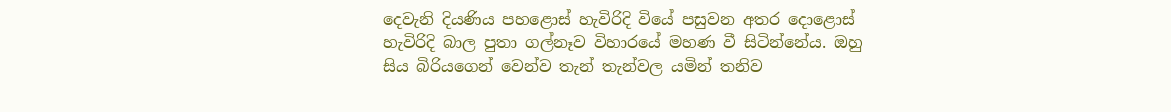දෙවැනි දියණිය පහළොස් හැවිරිදි වියේ පසුවන අතර දොළොස් හැවිරිදි බාල පුතා ගල්නෑව විහාරයේ මහණ වී සිටින්නේය. ඔහු සිය බිරියගෙන් වෙන්ව තැන් තැන්වල යමින් තනිව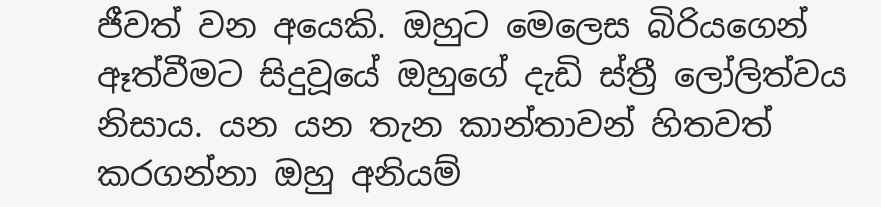ජීවත් වන අයෙකි. ඔහුට මෙලෙස බිරියගෙන් ඈත්වීමට සිදුවූයේ ඔහුගේ දැඩි ස්ත්‍රී ලෝලිත්වය නිසාය. යන යන තැන කාන්තාවන් හිතවත් කරගන්නා ඔහු අනියම්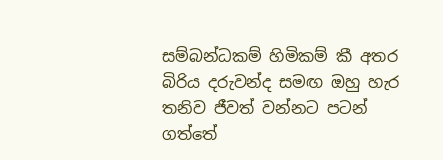සම්බන්ධකම් හිමිකම් කී අතර බිරිය දරුවන්ද සමඟ ඔහු හැර තනිව ජීවත් වන්නට පටන් ගත්තේ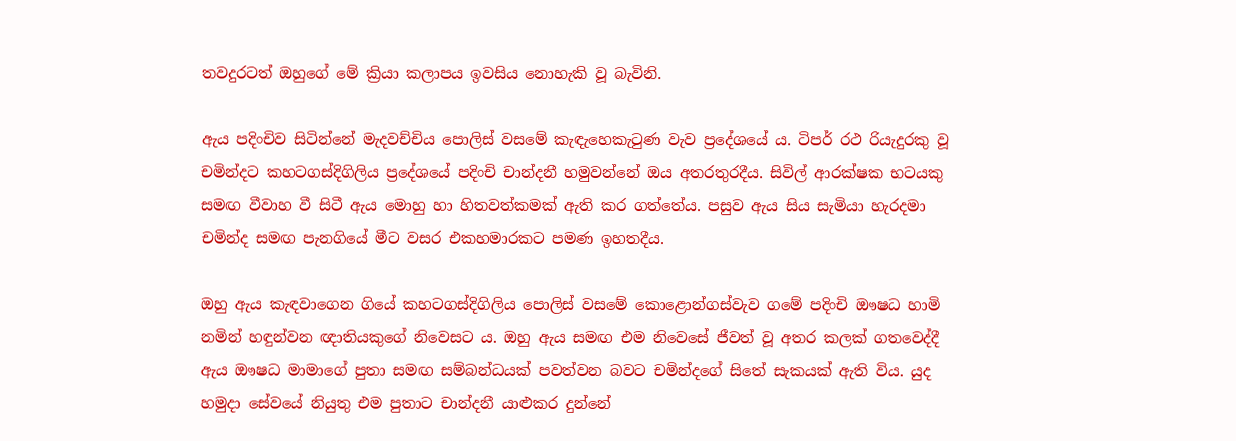තවදුරටත් ඔහුගේ මේ ක්‍රියා කලාපය ඉවසිය නොහැකි වූ බැවිනි.

ඇය පදිංචිව සිටින්නේ මැදවච්චිය පොලිස් වසමේ කැඳැහෙකැටුණ වැව ප්‍රදේශයේ ය. ටිපර් රථ රියැදුරකු වූ චමින්දට කහටගස්දිගිලිය ප්‍රදේශයේ පදිංචි චාන්දනී හමුවන්නේ ඔය අතරතුරදීය. සිවිල් ආරක්ෂක භටයකු සමඟ වීවාහ වී සිටී ඇය මොහු හා හිතවත්කමක් ඇති කර ගත්තේය. පසුව ඇය සිය සැමියා හැරදමා චමින්ද සමඟ පැනගියේ මීට වසර එකහමාරකට පමණ ඉහතදීය.

ඔහු ඇය කැඳවාගෙන ගියේ කහටගස්දිගිලිය පොලිස් වසමේ කොළොන්ගස්වැව ගමේ පදිංචි ඖෂධ හාමි නමින් හඳුන්වන ඥාතියකුගේ නිවෙසට ය. ඔහු ඇය සමඟ එම නිවෙසේ ජීවත් වූ අතර කලක් ගතවෙද්දී ඇය ඖෂධ මාමාගේ පුතා සමඟ සම්බන්ධයක් පවත්වන බවට චමින්දගේ සිතේ සැකයක් ඇති විය. යුද හමුදා සේවයේ නියුතු එම පුතාට චාන්දනී යාළුකර දුන්නේ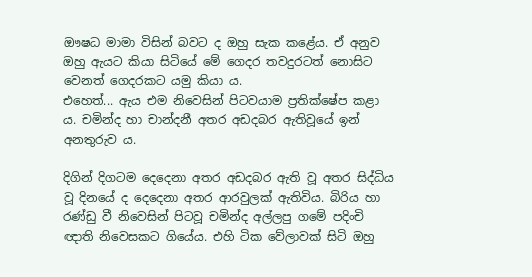ඖෂධ මාමා විසින් බවට ද ඔහු සැක කළේය. ඒ අනුව ඔහු ඇයට කියා සිටියේ මේ ගෙදර තවදුරටත් නොසිට වෙනත් ගෙදරකට යමු කියා ය.
එහෙත්... ඇය එම නිවෙසින් පිටවයාම ප්‍රතික්ෂේප කළා ය. චමින්ද හා චාන්දනී අතර අඩදබර ඇතිවූයේ ඉන් අනතුරුව ය.

දිගින් දිගටම දෙදෙනා අතර අඩදබර ඇති වූ අතර සිද්ධිය වූ දිනයේ ද දෙදෙනා අතර ආරවුලක් ඇතිවිය. බිරිය හා රණ්ඩු වී නිවෙසින් පිටවූ චමින්ද අල්ලපු ගමේ පදිංචි ඥාති නිවෙසකට ගියේය. එහි ටික වේලාවක් සිටි ඔහු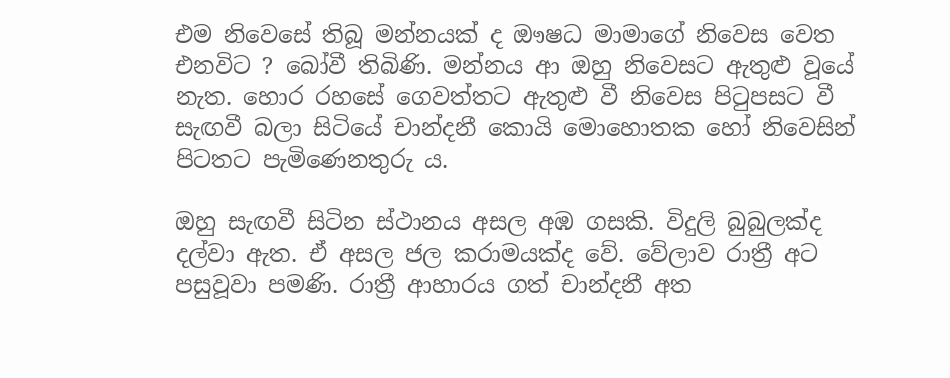එම නිවෙසේ තිබූ මන්නයක් ද ඖෂධ මාමාගේ නිවෙස වෙත එනවිට ? බෝවී තිබිණි. මන්නය ආ ඔහු නිවෙසට ඇතුළු වූයේ නැත. හොර රහසේ ගෙවත්තට ඇතුළු වී නිවෙස පිටුපසට වී සැඟවී බලා සිටියේ චාන්දනී කොයි මොහොතක හෝ නිවෙසින් පිටතට පැමිණෙනතුරු ය.

ඔහු සැඟවී සිටින ස්ථානය අසල අඹ ගසකි. විදුලි බුබුලක්ද දල්වා ඇත. ඒ අසල ජල කරාමයක්ද වේ. වේලාව රාත්‍රී අට පසුවූවා පමණි. රාත්‍රී ආහාරය ගත් චාන්දනී අත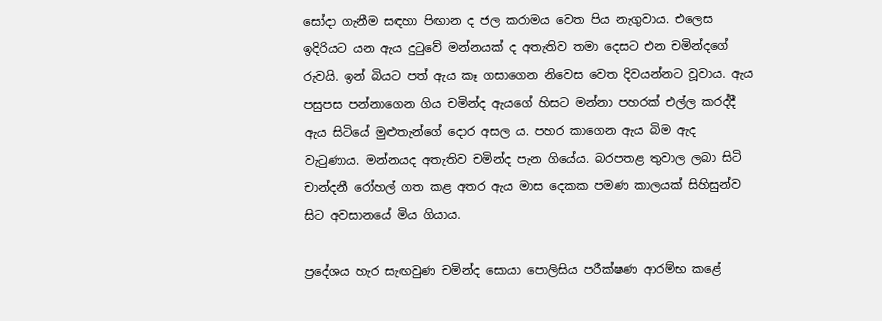සෝදා ගැනීම සඳහා පිඟාන ද ජල කරාමය වෙත පිය නැගුවාය. එලෙස ඉදිරියට යන ඇය දුටුවේ මන්නයක් ද අතැතිව තමා දෙසට එන චමින්දගේ රුවයි. ඉන් බියට පත් ඇය කෑ ගසාගෙන නිවෙස වෙත දිවයන්නට වූවාය. ඇය පසුපස පන්නාගෙන ගිය චමින්ද ඇයගේ හිසට මන්නා පහරක් එල්ල කරද්දී ඇය සිටියේ මුළුතැන්ගේ දොර අසල ය. පහර කාගෙන ඇය බිම ඇද වැටුණාය. මන්නයද අතැතිව චමින්ද පැන ගියේය. බරපතළ තුවාල ලබා සිටි චාන්දනී රෝහල් ගත කළ අතර ඇය මාස දෙකක පමණ කාලයක් සිහිසුන්ව සිට අවසානයේ මිය ගියාය.

ප්‍රදේශය හැර සැඟවුණ චමින්ද සොයා පොලිසිය පරීක්ෂණ ආරම්භ කළේ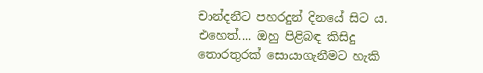චාන්දනීට පහරදුන් දිනයේ සිට ය. එහෙත්.... ඔහු පිළිබඳ කිසිදු තොරතුරක් සොයාගැනීමට හැකි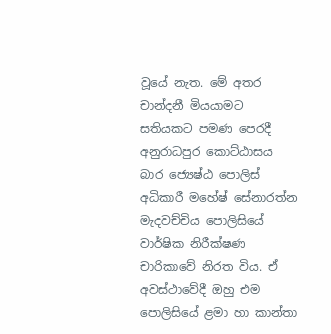වූයේ නැත. මේ අතර චාන්දනී මියයාමට සතියකට පමණ පෙරදී අනුරාධපුර කොට්ඨාසය බාර ජ්‍යෙෂ්ඨ පොලිස් අධිකාරී මහේෂ් සේනාරත්න මැදවච්චිය පොලිසියේ වාර්ෂික නිරීක්ෂණ චාරිකාවේ නිරත විය. ඒ අවස්ථාවේදී ඔහු එම පොලිසියේ ළමා හා කාන්තා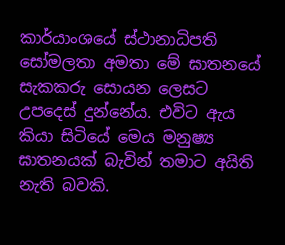කාර්යාංශයේ ස්ථානාධිපති සෝමලතා අමතා මේ ඝාතනයේ සැකකරු සොයන ලෙසට උපදෙස් දුන්නේය. එවිට ඇය කියා සිටියේ මෙය මනුෂ්‍ය ඝාතනයක් බැවින් තමාට අයිති නැති බවකි.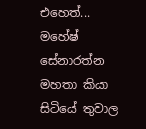එහෙත්... මහේෂ් සේනාරත්න මහතා කියා සිටියේ තුවාල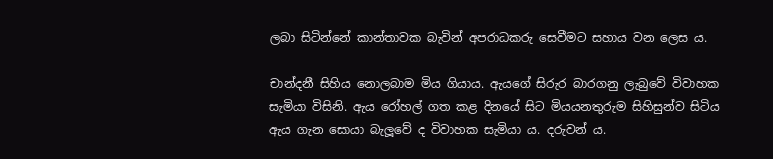ලබා සිටින්නේ කාන්තාවක බැවින් අපරාධකරු සෙවීමට සහාය වන ලෙස ය.

චාන්දනී සිහිය නොලබාම මිය ගියාය. ඇයගේ සිරුර බාරගනු ලැබුවේ විවාහක සැමියා විසිනි. ඇය රෝහල් ගත කළ දිනයේ සිට මියයනතුරුම සිහිසුන්ව සිටිය ඇය ගැන සොයා බැලූ‍වේ ද විවාහක සැමියා ය. දරුවන් ය.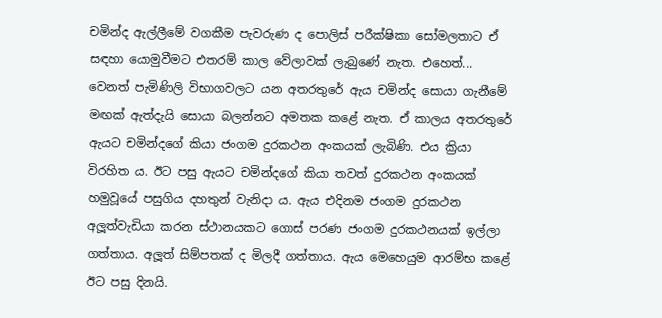චමින්ද ඇල්ලීමේ වගකීම පැවරුණ ද පොලිස් පරීක්ෂිකා සෝමලතාට ඒ සඳහා යොමුවීමට එතරම් කාල වේලාවක් ලැබුණේ නැත. එහෙත්... වෙනත් පැමිණිලි විභාගවලට යන අතරතුරේ ඇය චමින්ද සොයා ගැනීමේ මඟක් ඇත්දැයි සොයා බලන්නට අමතක කළේ නැත. ඒ කාලය අතරතුරේ ඇයට චමින්දගේ කියා ජංගම දුරකථන අංකයක් ලැබිණි. එය ක්‍රියා විරහිත ය. ඊට පසු ඇයට චමින්දගේ කියා තවත් දුරකථන අංකයක් හමුවූයේ පසුගිය දහතුන් වැනිදා ය. ඇය එදිනම ජංගම දුරකථන අලූ‍ත්වැඩියා කරන ස්ථානයකට ගොස් පරණ ජංගම දුරකථනයක් ඉල්ලා ගත්තාය. අලූ‍ත් සිම්පතක් ද මිලදී ගත්තාය. ඇය මෙහෙයුම ආරම්භ කළේ ඊට පසු දිනයි.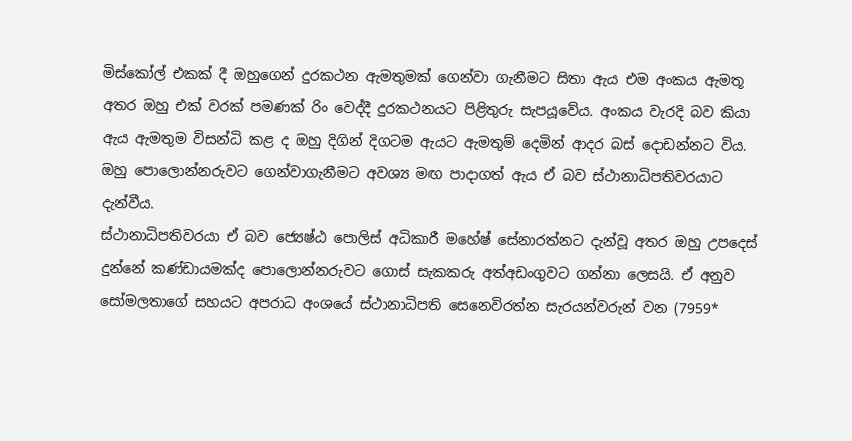මිස්කෝල් එකක් දී ඔහුගෙන් දුරකථන ඇමතුමක් ගෙන්වා ගැනීමට සිතා ඇය එම අංකය ඇමතූ අතර ඔහු එක් වරක් පමණක් රිං වෙද්දී දුරකථනයට පිළිතුරු සැපයූවේය. අංකය වැරදි බව කියා ඇය ඇමතුම විසන්ධි කළ ද ඔහු දිගින් දිගටම ඇයට ඇමතුම් දෙමින් ආදර බස් දොඩන්නට විය. ඔහු පොලොන්නරුවට ගෙන්වාගැනීමට අවශ්‍ය මඟ පාදාගත් ඇය ඒ බව ස්ථානාධිපතිවරයාට දැන්වීය.
ස්ථානාධිපතිවරයා ඒ බව ජ්‍යෙෂ්ඨ පොලිස් අධිකාරී මහේෂ් සේනාරත්නට දැන්වූ අතර ඔහු උපදෙස් දුන්නේ කණ්ඩායමක්ද පොලොන්නරුවට ගොස් සැකකරු අත්අඩංගුවට ගන්නා ලෙසයි. ඒ අනුව සෝමලතාගේ සහයට අපරාධ අංශයේ ස්ථානාධිපති සෙනෙවිරත්න සැරයන්වරුන් වන (7959*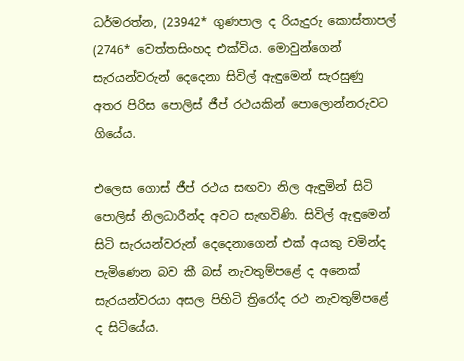ධර්මරත්න, (23942* ගුණපාල ද රියැදුරු කොස්තාපල් (2746* වෙත්තසිංහද එක්විය. මොවුන්ගෙන් සැරයන්වරුන් දෙදෙනා සිවිල් ඇඳුමෙන් සැරසුණු අතර පිරිස පොලිස් ජීප් රථයකින් පොලොන්නරුවට ගියේය.

එලෙස ගොස් ජීප් රථය සඟවා නිල ඇඳුමින් සිටි පොලිස් නිලධාරීන්ද අවට සැඟවිණි. සිවිල් ඇඳුමෙන් සිටි සැරයන්වරුන් දෙදෙනාගෙන් එක් අයකු චමින්ද පැමිණෙන බව කී බස් නැවතුම්පළේ ද අනෙක් සැරයන්වරයා අසල පිහිටි ත්‍රිරෝද රථ නැවතුම්පළේ ද සිටියේය.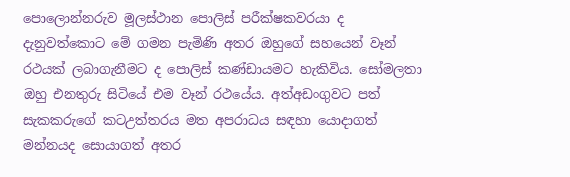පොලොන්නරුව මූලස්ථාන පොලිස් පරීක්ෂකවරයා ද දැනුවත්කොට මේ ගමන පැමිණි අතර ඔහුගේ සහයෙන් වෑන් රථයක් ලබාගැනීමට ද පොලිස් කණ්ඩායමට හැකිවිය. සෝමලතා ඔහු එනතුරු සිටියේ එම වෑන් රථයේය. අත්අඩංගුවට පත් සැකකරුගේ කටඋත්තරය මත අපරාධය සඳහා යොදාගත් මන්නයද සොයාගත් අතර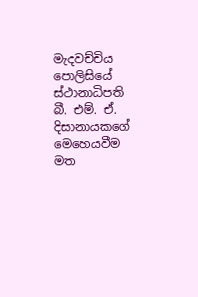මැදවච්චිය පොලිසියේ ස්ථානාධිපති බී. එම්. ඒ. දිසානායකගේ මෙහෙයවීම මත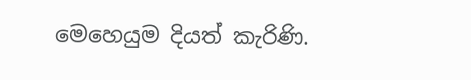මෙහෙයුම දියත් කැරිණි.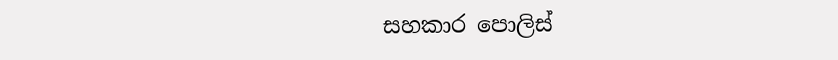සහකාර පොලිස්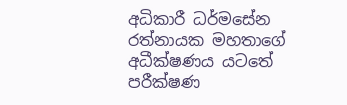අධිකාරී ධර්මසේන රත්නායක මහතාගේ අධීක්ෂණය යටතේ පරීක්ෂණ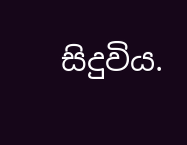සිදුවිය.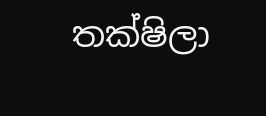තක්ෂිලා